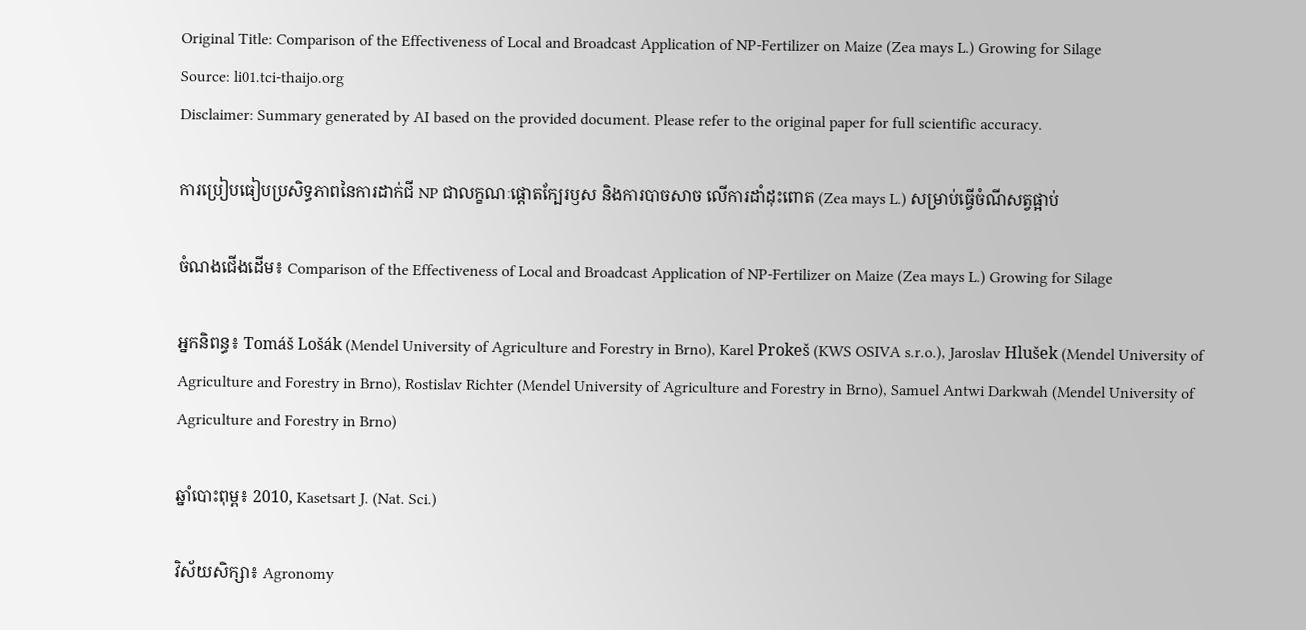Original Title: Comparison of the Effectiveness of Local and Broadcast Application of NP-Fertilizer on Maize (Zea mays L.) Growing for Silage
Source: li01.tci-thaijo.org
Disclaimer: Summary generated by AI based on the provided document. Please refer to the original paper for full scientific accuracy.

ការប្រៀបធៀបប្រសិទ្ធភាពនៃការដាក់ជី NP ជាលក្ខណៈផ្តោតក្បែរឫស និងការបាចសាច លើការដាំដុះពោត (Zea mays L.) សម្រាប់ធ្វើចំណីសត្វផ្អាប់

ចំណងជើងដើម៖ Comparison of the Effectiveness of Local and Broadcast Application of NP-Fertilizer on Maize (Zea mays L.) Growing for Silage

អ្នកនិពន្ធ៖ Tomáš Lošák (Mendel University of Agriculture and Forestry in Brno), Karel Prokeš (KWS OSIVA s.r.o.), Jaroslav Hlušek (Mendel University of Agriculture and Forestry in Brno), Rostislav Richter (Mendel University of Agriculture and Forestry in Brno), Samuel Antwi Darkwah (Mendel University of Agriculture and Forestry in Brno)

ឆ្នាំបោះពុម្ព៖ 2010, Kasetsart J. (Nat. Sci.)

វិស័យសិក្សា៖ Agronomy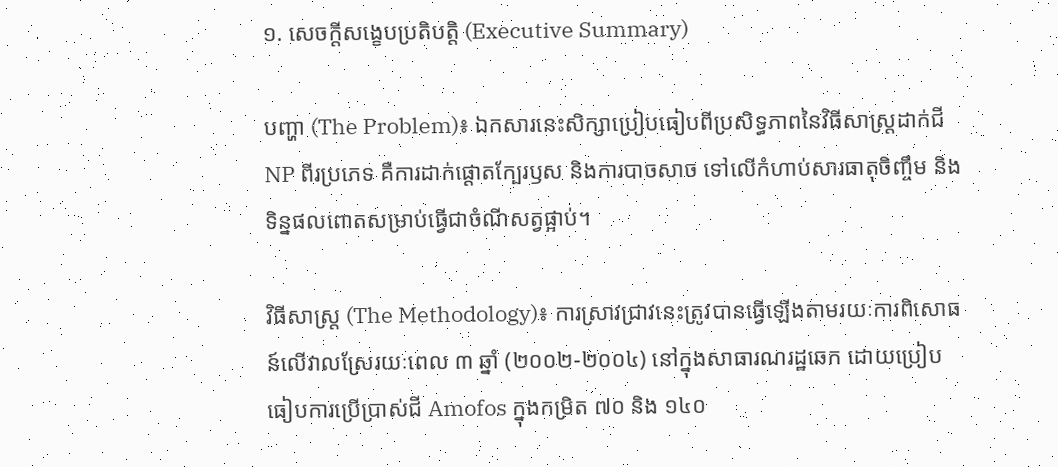១. សេចក្តីសង្ខេបប្រតិបត្តិ (Executive Summary)

បញ្ហា (The Problem)៖ ឯកសារនេះសិក្សាប្រៀបធៀបពីប្រសិទ្ធភាពនៃវិធីសាស្ត្រដាក់ជី NP ពីរប្រភេទ គឺការដាក់ផ្តោតក្បែរឫស និងការបាចសាច ទៅលើកំហាប់សារធាតុចិញ្ចឹម និងទិន្នផលពោតសម្រាប់ធ្វើជាចំណីសត្វផ្អាប់។

វិធីសាស្ត្រ (The Methodology)៖ ការស្រាវជ្រាវនេះត្រូវបានធ្វើឡើងតាមរយៈការពិសោធន៍លើវាលស្រែរយៈពេល ៣ ឆ្នាំ (២០០២-២០០៤) នៅក្នុងសាធារណរដ្ឋឆេក ដោយប្រៀបធៀបការប្រើប្រាស់ជី Amofos ក្នុងកម្រិត ៧០ និង ១៤០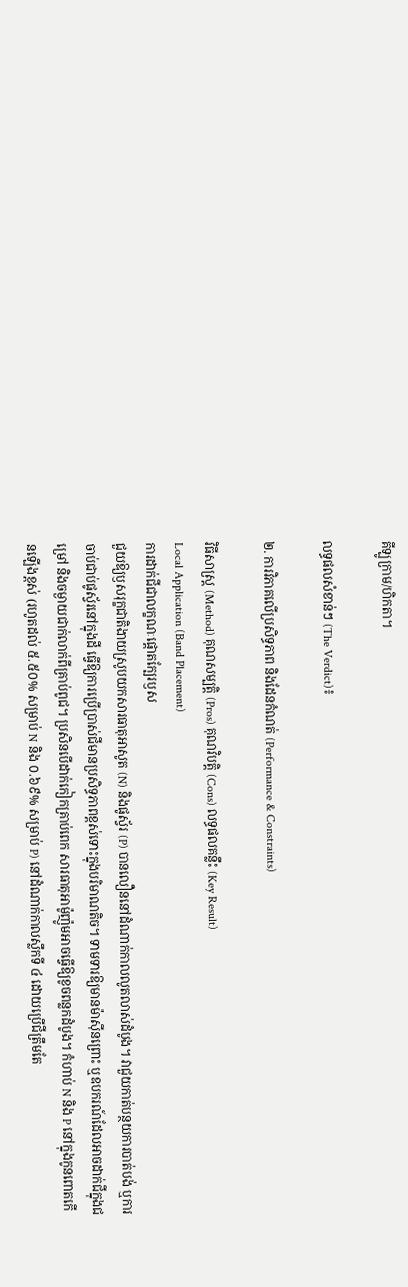គីឡូក្រាម/ហិកតា។

លទ្ធផលសំខាន់ៗ (The Verdict)៖

២. ការវិភាគលើប្រសិទ្ធភាព និងដែនកំណត់ (Performance & Constraints)

វិធីសាស្ត្រ (Method) គុណសម្បត្តិ (Pros) គុណវិបត្តិ (Cons) លទ្ធផលគន្លឹះ (Key Result)
Local Application (Band Placement)
ការដាក់ជីជាលក្ខណៈផ្តោតក្បែរឫស
ជួយឱ្យឫសរុក្ខជាតិងាយស្រូបយកសារធាតុអាសូត (N) និងផូស្វ័រ (P) បានលឿននៅដំណាក់កាលលូតលាស់ដំបូង។ វាជួយកាត់បន្ថយការបាត់បង់ ឬការចាប់ជាប់ផូស្វ័រនៅក្នុងដី ធ្វើឱ្យការប្រើប្រាស់ជីមានប្រសិទ្ធភាពខ្ពស់ទោះក្នុងបរិមាណតិច។ ទាមទារឱ្យមានម៉ាស៊ីនព្រោះ ឬឧបករណ៍ដែលអាចដាក់ជីក្នុងជម្រៅ និងចម្ងាយជាក់លាក់ពីគ្រាប់ពូជ។ ប្រសិនបើដាក់កៀកគ្រាប់ពេក សារធាតុអាម៉ូញ៉ូមអាចធ្វើឱ្យខូចពន្លកដំបូង។ កំហាប់ N និង P នៅក្នុងកូនពោតកើនឡើងខ្ពស់ (រហូតដល់ ៥.៥០% សម្រាប់ N និង ០.៦៩% សម្រាប់ P) នៅដំណាក់កាលស្លឹកទី ៤ ដោយប្រើជីត្រឹមតែ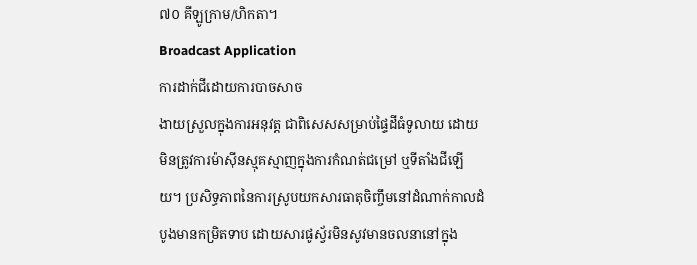៧០ គីឡូក្រាម/ហិកតា។
Broadcast Application
ការដាក់ជីដោយការបាចសាច
ងាយស្រួលក្នុងការអនុវត្ត ជាពិសេសសម្រាប់ផ្ទៃដីធំទូលាយ ដោយមិនត្រូវការម៉ាស៊ីនស្មុគស្មាញក្នុងការកំណត់ជម្រៅ ឬទីតាំងជីឡើយ។ ប្រសិទ្ធភាពនៃការស្រូបយកសារធាតុចិញ្ចឹមនៅដំណាក់កាលដំបូងមានកម្រិតទាប ដោយសារផូស្វ័រមិនសូវមានចលនានៅក្នុង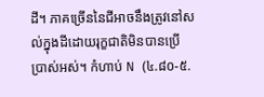ដី។ ភាគច្រើននៃជីអាចនឹងត្រូវនៅសល់ក្នុងដីដោយរុក្ខជាតិមិនបានប្រើប្រាស់អស់។ កំហាប់ N (៤.៨០-៥.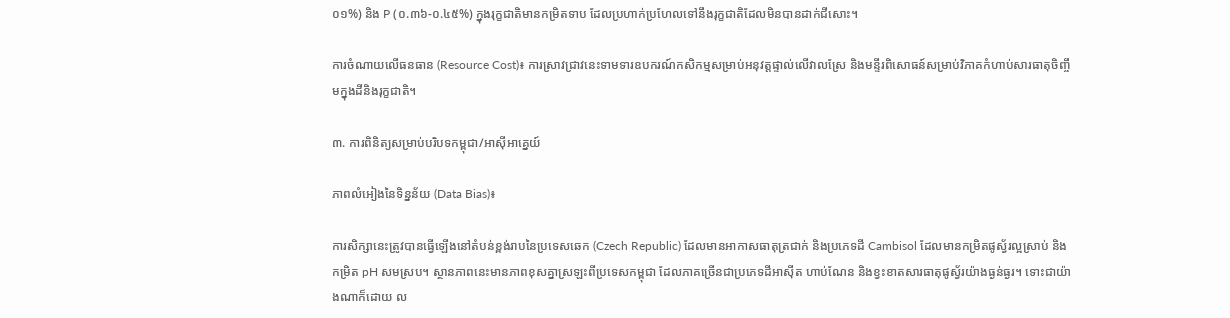០១%) និង P (០.៣៦-០.៤៥%) ក្នុងរុក្ខជាតិមានកម្រិតទាប ដែលប្រហាក់ប្រហែលទៅនឹងរុក្ខជាតិដែលមិនបានដាក់ជីសោះ។

ការចំណាយលើធនធាន (Resource Cost)៖ ការស្រាវជ្រាវនេះទាមទារឧបករណ៍កសិកម្មសម្រាប់អនុវត្តផ្ទាល់លើវាលស្រែ និងមន្ទីរពិសោធន៍សម្រាប់វិភាគកំហាប់សារធាតុចិញ្ចឹមក្នុងដីនិងរុក្ខជាតិ។

៣. ការពិនិត្យសម្រាប់បរិបទកម្ពុជា/អាស៊ីអាគ្នេយ៍

ភាពលំអៀងនៃទិន្នន័យ (Data Bias)៖

ការសិក្សានេះត្រូវបានធ្វើឡើងនៅតំបន់ខ្ពង់រាបនៃប្រទេសឆេក (Czech Republic) ដែលមានអាកាសធាតុត្រជាក់ និងប្រភេទដី Cambisol ដែលមានកម្រិតផូស្វ័រល្អស្រាប់ និងកម្រិត pH សមស្រប។ ស្ថានភាពនេះមានភាពខុសគ្នាស្រឡះពីប្រទេសកម្ពុជា ដែលភាគច្រើនជាប្រភេទដីអាស៊ីត ហាប់ណែន និងខ្វះខាតសារធាតុផូស្វ័រយ៉ាងធ្ងន់ធ្ងរ។ ទោះជាយ៉ាងណាក៏ដោយ ល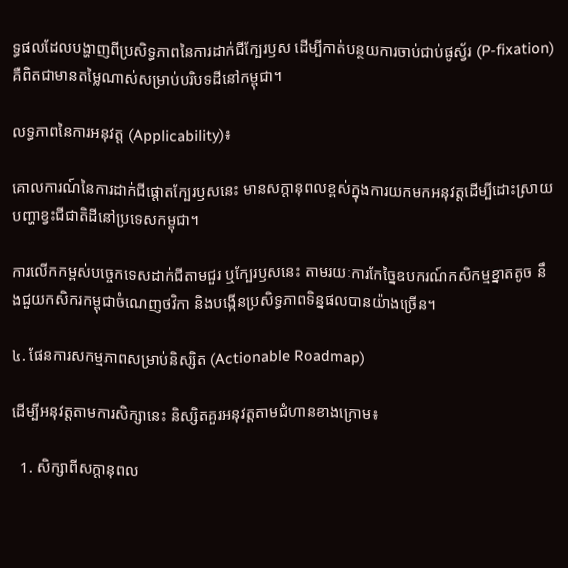ទ្ធផលដែលបង្ហាញពីប្រសិទ្ធភាពនៃការដាក់ជីក្បែរឫស ដើម្បីកាត់បន្ថយការចាប់ជាប់ផូស្វ័រ (P-fixation) គឺពិតជាមានតម្លៃណាស់សម្រាប់បរិបទដីនៅកម្ពុជា។

លទ្ធភាពនៃការអនុវត្ត (Applicability)៖

គោលការណ៍នៃការដាក់ជីផ្តោតក្បែរឫសនេះ មានសក្តានុពលខ្ពស់ក្នុងការយកមកអនុវត្តដើម្បីដោះស្រាយបញ្ហាខ្វះជីជាតិដីនៅប្រទេសកម្ពុជា។

ការលើកកម្ពស់បច្ចេកទេសដាក់ជីតាមជួរ ឬក្បែរឫសនេះ តាមរយៈការកែច្នៃឧបករណ៍កសិកម្មខ្នាតតូច នឹងជួយកសិករកម្ពុជាចំណេញថវិកា និងបង្កើនប្រសិទ្ធភាពទិន្នផលបានយ៉ាងច្រើន។

៤. ផែនការសកម្មភាពសម្រាប់និស្សិត (Actionable Roadmap)

ដើម្បីអនុវត្តតាមការសិក្សានេះ និស្សិតគួរអនុវត្តតាមជំហានខាងក្រោម៖

  1. សិក្សាពីសក្ដានុពល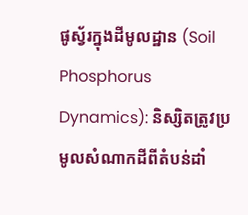ផូស្វ័រក្នុងដីមូលដ្ឋាន (Soil Phosphorus Dynamics): និស្សិតត្រូវប្រមូលសំណាកដីពីតំបន់ដាំ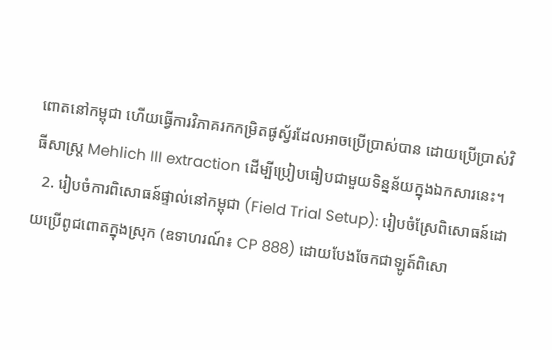ពោតនៅកម្ពុជា ហើយធ្វើការវិភាគរកកម្រិតផូស្វ័រដែលអាចប្រើប្រាស់បាន ដោយប្រើប្រាស់វិធីសាស្ត្រ Mehlich III extraction ដើម្បីប្រៀបធៀបជាមួយទិន្នន័យក្នុងឯកសារនេះ។
  2. រៀបចំការពិសោធន៍ផ្ទាល់នៅកម្ពុជា (Field Trial Setup): រៀបចំស្រែពិសោធន៍ដោយប្រើពូជពោតក្នុងស្រុក (ឧទាហរណ៍៖ CP 888) ដោយបែងចែកជាឡូត៍ពិសោ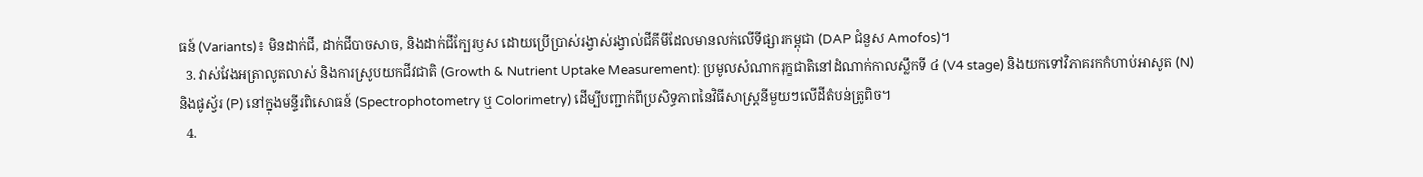ធន៍ (Variants)៖ មិនដាក់ជី, ដាក់ជីបាចសាច, និងដាក់ជីក្បែរឫស ដោយប្រើប្រាស់រង្វាស់រង្វាល់ជីគីមីដែលមានលក់លើទីផ្សារកម្ពុជា (DAP ជំនួស Amofos)។
  3. វាស់វែងអត្រាលូតលាស់ និងការស្រូបយកជីវជាតិ (Growth & Nutrient Uptake Measurement): ប្រមូលសំណាករុក្ខជាតិនៅដំណាក់កាលស្លឹកទី ៤ (V4 stage) និងយកទៅវិភាគរកកំហាប់អាសូត (N) និងផូស្វ័រ (P) នៅក្នុងមន្ទីរពិសោធន៍ (Spectrophotometry ឬ Colorimetry) ដើម្បីបញ្ជាក់ពីប្រសិទ្ធភាពនៃវិធីសាស្ត្រនីមួយៗលើដីតំបន់ត្រូពិច។
  4.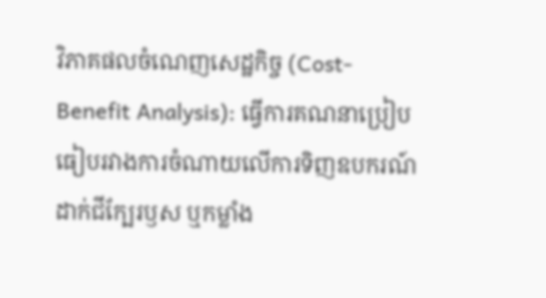វិភាគផលចំណេញសេដ្ឋកិច្ច (Cost-Benefit Analysis): ធ្វើការគណនាប្រៀបធៀបរវាងការចំណាយលើការទិញឧបករណ៍ដាក់ជីក្បែរឫស ឬកម្លាំង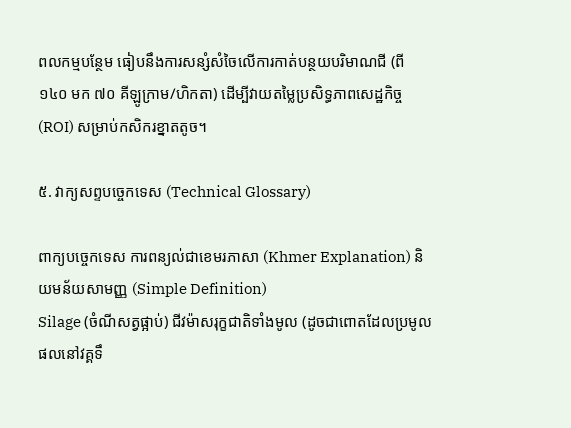ពលកម្មបន្ថែម ធៀបនឹងការសន្សំសំចៃលើការកាត់បន្ថយបរិមាណជី (ពី ១៤០ មក ៧០ គីឡូក្រាម/ហិកតា) ដើម្បីវាយតម្លៃប្រសិទ្ធភាពសេដ្ឋកិច្ច (ROI) សម្រាប់កសិករខ្នាតតូច។

៥. វាក្យសព្ទបច្ចេកទេស (Technical Glossary)

ពាក្យបច្ចេកទេស ការពន្យល់ជាខេមរភាសា (Khmer Explanation) និយមន័យសាមញ្ញ (Simple Definition)
Silage (ចំណីសត្វផ្អាប់) ជីវម៉ាសរុក្ខជាតិទាំងមូល (ដូចជាពោតដែលប្រមូលផលនៅវគ្គទឹ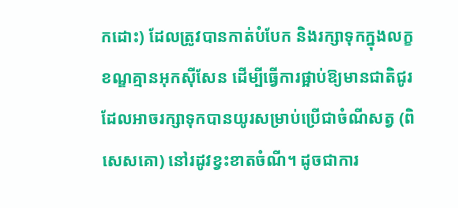កដោះ) ដែលត្រូវបានកាត់បំបែក និងរក្សាទុកក្នុងលក្ខខណ្ឌគ្មានអុកស៊ីសែន ដើម្បីធ្វើការផ្អាប់ឱ្យមានជាតិជូរ ដែលអាចរក្សាទុកបានយូរសម្រាប់ប្រើជាចំណីសត្វ (ពិសេសគោ) នៅរដូវខ្វះខាតចំណី។ ដូចជាការ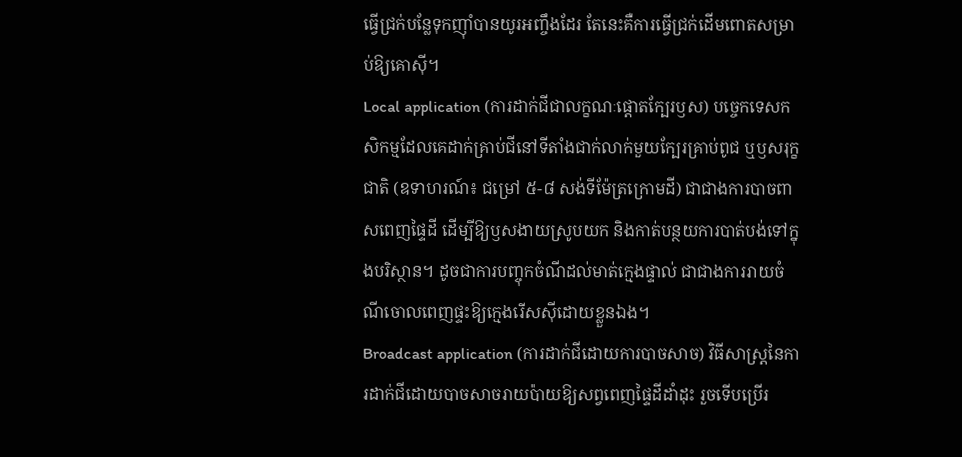ធ្វើជ្រក់បន្លែទុកញ៉ាំបានយូរអញ្ចឹងដែរ តែនេះគឺការធ្វើជ្រក់ដើមពោតសម្រាប់ឱ្យគោស៊ី។
Local application (ការដាក់ជីជាលក្ខណៈផ្តោតក្បែរឫស) បច្ចេកទេសកសិកម្មដែលគេដាក់គ្រាប់ជីនៅទីតាំងជាក់លាក់មួយក្បែរគ្រាប់ពូជ ឬឫសរុក្ខជាតិ (ឧទាហរណ៍៖ ជម្រៅ ៥-៨ សង់ទីម៉ែត្រក្រោមដី) ជាជាងការបាចពាសពេញផ្ទៃដី ដើម្បីឱ្យឫសងាយស្រូបយក និងកាត់បន្ថយការបាត់បង់ទៅក្នុងបរិស្ថាន។ ដូចជាការបញ្ចុកចំណីដល់មាត់ក្មេងផ្ទាល់ ជាជាងការរាយចំណីចោលពេញផ្ទះឱ្យក្មេងរើសស៊ីដោយខ្លួនឯង។
Broadcast application (ការដាក់ជីដោយការបាចសាច) វិធីសាស្ត្រនៃការដាក់ជីដោយបាចសាចរាយប៉ាយឱ្យសព្វពេញផ្ទៃដីដាំដុះ រួចទើបប្រើរ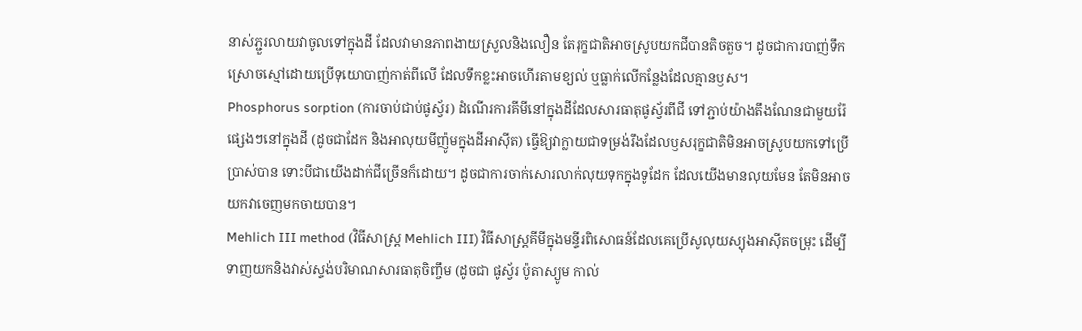នាស់ភ្ជួរលាយវាចូលទៅក្នុងដី ដែលវាមានភាពងាយស្រួលនិងលឿន តែរុក្ខជាតិអាចស្រូបយកជីបានតិចតួច។ ដូចជាការបាញ់ទឹកស្រោចស្មៅដោយប្រើទុយោបាញ់កាត់ពីលើ ដែលទឹកខ្លះអាចហើរតាមខ្យល់ ឬធ្លាក់លើកន្លែងដែលគ្មានឫស។
Phosphorus sorption (ការចាប់ជាប់ផូស្វ័រ) ដំណើរការគីមីនៅក្នុងដីដែលសារធាតុផូស្វ័រពីជី ទៅភ្ជាប់យ៉ាងតឹងណែនជាមួយរ៉ែផ្សេងៗនៅក្នុងដី (ដូចជាដែក និងអាលុយមីញ៉ូមក្នុងដីអាស៊ីត) ធ្វើឱ្យវាក្លាយជាទម្រង់រឹងដែលឫសរុក្ខជាតិមិនអាចស្រូបយកទៅប្រើប្រាស់បាន ទោះបីជាយើងដាក់ជីច្រើនក៏ដោយ។ ដូចជាការចាក់សោរលាក់លុយទុកក្នុងទូដែក ដែលយើងមានលុយមែន តែមិនអាចយកវាចេញមកចាយបាន។
Mehlich III method (វិធីសាស្ត្រ Mehlich III) វិធីសាស្ត្រគីមីក្នុងមន្ទីរពិសោធន៍ដែលគេប្រើសូលុយស្យុងអាស៊ីតចម្រុះ ដើម្បីទាញយកនិងវាស់ស្ទង់បរិមាណសារធាតុចិញ្ចឹម (ដូចជា ផូស្វ័រ ប៉ូតាស្យូម កាល់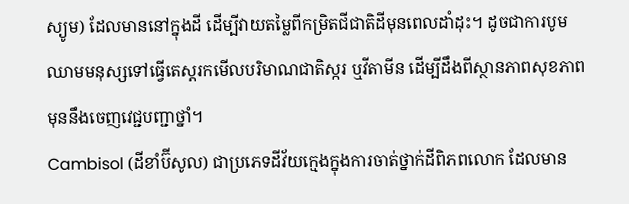ស្យូម) ដែលមាននៅក្នុងដី ដើម្បីវាយតម្លៃពីកម្រិតជីជាតិដីមុនពេលដាំដុះ។ ដូចជាការបូមឈាមមនុស្សទៅធ្វើតេស្តរកមើលបរិមាណជាតិស្ករ ឬវីតាមីន ដើម្បីដឹងពីស្ថានភាពសុខភាពមុននឹងចេញវេជ្ជបញ្ជាថ្នាំ។
Cambisol (ដីខាំប៊ីសូល) ជាប្រភេទដីវ័យក្មេងក្នុងការចាត់ថ្នាក់ដីពិភពលោក ដែលមាន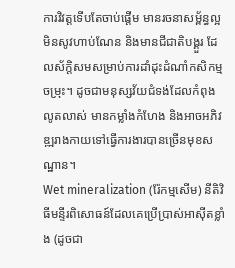ការវិវត្តទើបតែចាប់ផ្តើម មានរចនាសម្ព័ន្ធល្អ មិនសូវហាប់ណែន និងមានជីជាតិបង្គួរ ដែលស័ក្តិសមសម្រាប់ការដាំដុះដំណាំកសិកម្មចម្រុះ។ ដូចជាមនុស្សវ័យជំទង់ដែលកំពុងលូតលាស់ មានកម្លាំងកំហែង និងអាចអភិវឌ្ឍរាងកាយទៅធ្វើការងារបានច្រើនមុខសណ្ឋាន។
Wet mineralization (រ៉ែកម្មសើម) នីតិវិធីមន្ទីរពិសោធន៍ដែលគេប្រើប្រាស់អាស៊ីតខ្លាំង (ដូចជា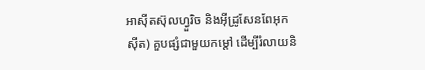អាស៊ីតស៊ុលហ្វួរិច និងអ៊ីដ្រូសែនពែអុកស៊ីត) គួបផ្សំជាមួយកម្ដៅ ដើម្បីរំលាយនិ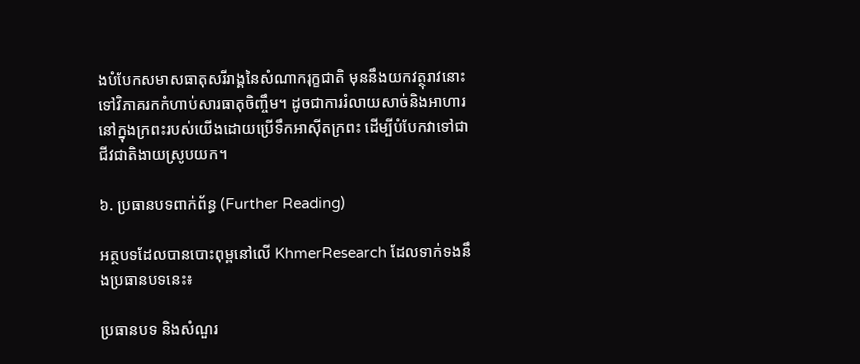ងបំបែកសមាសធាតុសរីរាង្គនៃសំណាករុក្ខជាតិ មុននឹងយកវត្ថុរាវនោះទៅវិភាគរកកំហាប់សារធាតុចិញ្ចឹម។ ដូចជាការរំលាយសាច់និងអាហារនៅក្នុងក្រពះរបស់យើងដោយប្រើទឹកអាស៊ីតក្រពះ ដើម្បីបំបែកវាទៅជាជីវជាតិងាយស្រូបយក។

៦. ប្រធានបទពាក់ព័ន្ធ (Further Reading)

អត្ថបទដែលបានបោះពុម្ពនៅលើ KhmerResearch ដែលទាក់ទងនឹងប្រធានបទនេះ៖

ប្រធានបទ និងសំណួរ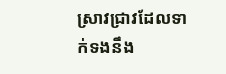ស្រាវជ្រាវដែលទាក់ទងនឹង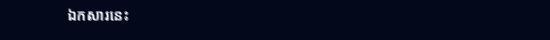ឯកសារនេះ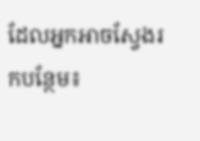ដែលអ្នកអាចស្វែងរកបន្ថែម៖